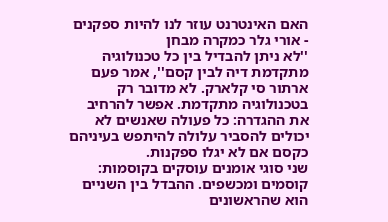האם האינטרנט עוזר לנו להיות ספקנים - אורי גלר כמקרה מבחן
''לא ניתן להבדיל בין כל טכנולוגיה מתקדמת דיה לבין קסם'', אמר פעם ארתור סי קלארק. לא מדובר רק בטכנולוגיה מתקדמת. אפשר להרחיב את ההגדרה: כל פעולה שאנשים לא יכולים להסביר עלולה להיתפש בעיניהם כקסם אם לא יגלו ספקנות.
שני סוגי אומנים עוסקים בקוסמות: קוסמים ומכשפים. ההבדל בין השניים הוא שהראשונים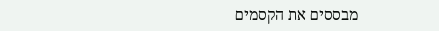מבססים את הקסמים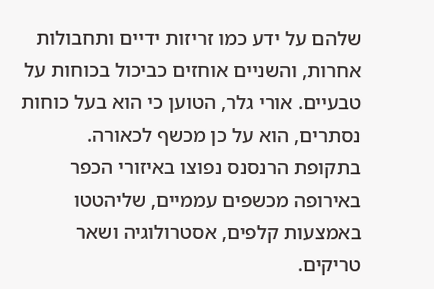שלהם על ידע כמו זריזות ידיים ותחבולות אחרות, והשניים אוחזים כביכול בכוחות על טבעיים. אורי גלר, הטוען כי הוא בעל כוחות נסתרים, הוא על כן מכשף לכאורה.
בתקופת הרנסנס נפוצו באיזורי הכפר באירופה מכשפים עממיים, שליהטטו באמצעות קלפים, אסטרולוגיה ושאר טריקים.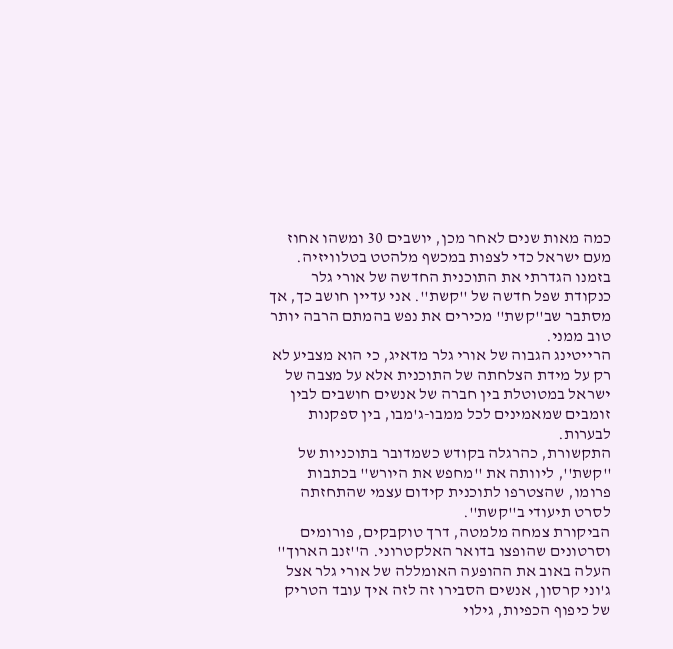כמה מאות שנים לאחר מכן, יושבים 30 ומשהו אחוז מעם ישראל כדי לצפות במכשף מלהטט בטלוויזיה. בזמנו הגדרתי את התוכנית החדשה של אורי גלר כנקודת שפל חדשה של ''קשת''. אני עדיין חושב כך, אך מסתבר שב''קשת'' מכירים את נפש בהמתם הרבה יותר טוב ממני.
הרייטינג הגבוה של אורי גלר מדאיג, כי הוא מצביע לא רק על מידת הצלחתה של התוכנית אלא על מצבה של ישראל במטוטלת בין חברה של אנשים חושבים לבין זומבים שמאמינים לכל ממבו-ג'מבו, בין ספקנות לבערות.
התקשורת, כהרגלה בקודש כשמדובר בתוכניות של ''קשת'', ליוותה את ''מחפש את היורש'' בכתבות פרומו, שהצטרפו לתוכנית קידום עצמי שהתחזתה לסרט תיעודי ב''קשת''.
הביקורת צמחה מלמטה, דרך טוקבקים, פורומים וסרטונים שהופצו בדואר האלקטרוני. ה''זנב הארוך'' העלה באוב את ההופעה האומללה של אורי גלר אצל ג'וני קרסון, אנשים הסבירו זה לזה איך עובד הטריק של כיפוף הכפיות, גילוי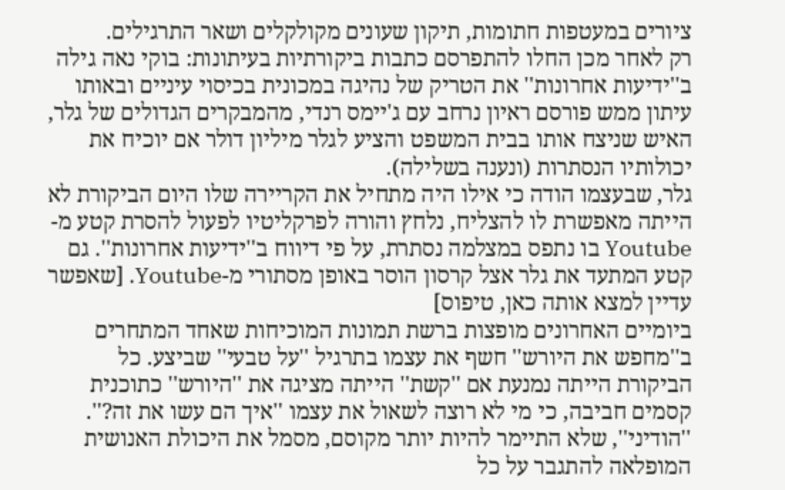ציורים במעטפות חתומות, תיקון שעונים מקולקלים ושאר התרגילים.
רק לאחר מכן החלו להתפרסם כתבות ביקורתיות בעיתונות: בוקי נאה גילה ב''ידיעות אחרונות'' את הטריק של נהיגה במכונית בכיסוי עיניים ובאותו עיתון ממש פורסם ראיון נרחב עם ג'יימס רנדי, מהמבקרים הגדולים של גלר, האיש שניצח אותו בבית המשפט והציע לגלר מיליון דולר אם יוכיח את יכולותיו הנסתרות (ונענה בשלילה).
גלר, שבעצמו הודה כי אילו היה מתחיל את הקריירה שלו היום הביקורת לא הייתה מאפשרת לו להצליח, נלחץ והורה לפרקליטיו לפעול להסרת קטע מ-Youtube בו נתפס במצלמה נסתרת, על פי דיווח ב''ידיעות אחרונות''. גם קטע המתעד את גלר אצל קרסון הוסר באופן מסתורי מ-Youtube. [שאפשר עדיין למצא אותה כאן, טיפוס]
ביומיים האחרונים מופצות ברשת תמונות המוכיחות שאחד המתחרים ב''מחפש את היורש'' חשף את עצמו בתרגיל ''על טבעי'' שביצע. כל הביקורת הייתה נמנעת אם ''קשת'' הייתה מציגה את ''היורש'' כתוכנית קסמים חביבה, כי מי לא רוצה לשאול את עצמו ''איך הם עשו את זה?''.
''הודיני'', שלא התיימר להיות יותר מקוסם, מסמל את היכולת האנושית המופלאה להתגבר על כל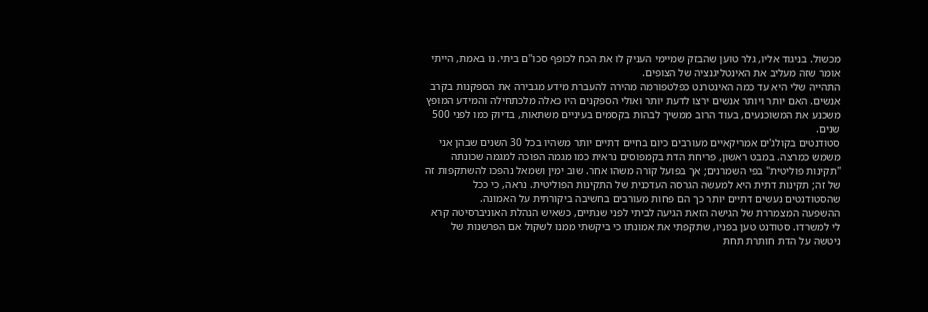מכשול. בניגוד אליו, גלר טוען שהבזק שמיימי העניק לו את הכח לכופף סכו''ם ביתי. נו באמת, הייתי אומר שזה מעליב את האינטליגנציה של הצופים.
התהייה שלי היא עד כמה האינטרנט כפלטפורמה מהירה להעברת מידע מגבירה את הספקנות בקרב אנשים. האם יותר ויותר אנשים ירצו לדעת יותר ואולי הספקנים היו כאלה מלכתחילה והמידע המופץ משכנע את המשוכנעים, בעוד הרוב ממשיך לבהות בקסמים בעיניים משתאות, בדיוק כמו לפני 500 שנים.
סטודנטים בקולג'ים אמריקאיים מעורבים כיום בחיים דתיים יותר משהיו בכל 30 השנים שבהן אני משמש כמרצה. במבט ראשון, פריחת הדת בקמפוסים נראית כמו מגמה הפוכה למגמה שכונתה "תקינות פוליטית" בפי השמרנים; אך בפועל קורה משהו אחר. שוב ימין ושמאל נהפכו להשתקפות זה של זה; תקינות דתית היא למעשה הגרסה העדכנית של התקינות הפוליטית. נראה, כי ככל שהסטודנטים נעשים דתיים יותר כך הם פחות מעורבים בחשיבה ביקורתית על האמונה.
ההשפעה המצמררת של הגישה הזאת הגיעה לביתי לפני שנתיים, כשאיש הנהלת האוניברסיטה קרא לי למשרדו. סטודנט טען בפניו, שתקפתי את אמונתו כי ביקשתי ממנו לשקול אם הפרשנות של ניטשה על הדת חותרת תחת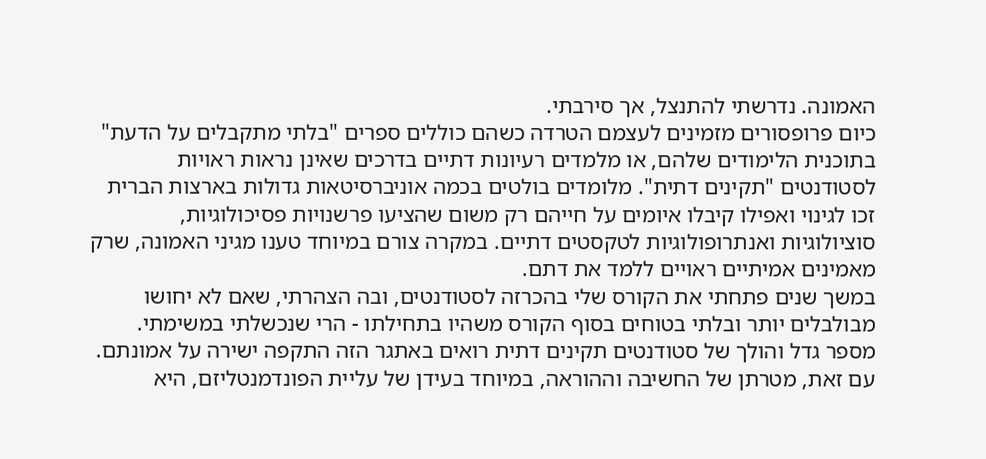האמונה. נדרשתי להתנצל, אך סירבתי.
כיום פרופסורים מזמינים לעצמם הטרדה כשהם כוללים ספרים "בלתי מתקבלים על הדעת" בתוכנית הלימודים שלהם, או מלמדים רעיונות דתיים בדרכים שאינן נראות ראויות לסטודנטים "תקינים דתית". מלומדים בולטים בכמה אוניברסיטאות גדולות בארצות הברית זכו לגינוי ואפילו קיבלו איומים על חייהם רק משום שהציעו פרשנויות פסיכולוגיות, סוציולוגיות ואנתרופולוגיות לטקסטים דתיים. במקרה צורם במיוחד טענו מגיני האמונה, שרק מאמינים אמיתיים ראויים ללמד את דתם.
במשך שנים פתחתי את הקורס שלי בהכרזה לסטודנטים, ובה הצהרתי, שאם לא יחושו מבולבלים יותר ובלתי בטוחים בסוף הקורס משהיו בתחילתו - הרי שנכשלתי במשימתי. מספר גדל והולך של סטודנטים תקינים דתית רואים באתגר הזה התקפה ישירה על אמונתם. עם זאת, מטרתן של החשיבה וההוראה, במיוחד בעידן של עליית הפונדמנטליזם, היא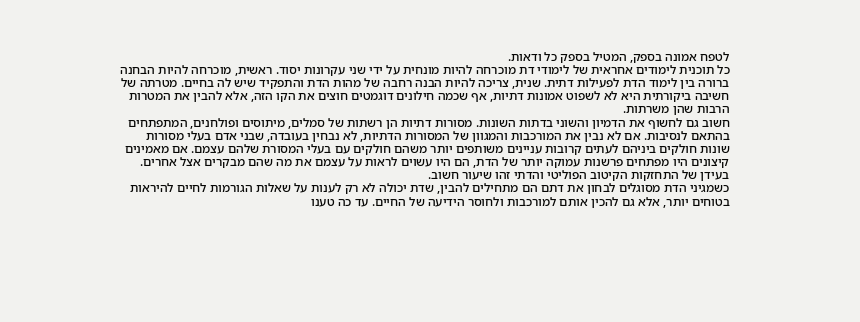לטפח אמונה בספק, המטיל בספק כל ודאות.
כל תוכנית לימודים אחראית של לימודי דת מוכרחה להיות מונחית על ידי שני עקרונות יסוד. ראשית, מוכרחה להיות הבחנה ברורה בין לימוד הדת לפעילות דתית. שנית, צריכה להיות הבנה רחבה של מהות הדת והתפקיד שיש לה בחיים. מטרתה של חשיבה ביקורתית היא לא לשפוט אמונות דתיות, אף שכמה חילונים דוגמטים חוצים את הקו הזה, אלא להבין את המטרות הרבות שהן משרתות.
חשוב גם לחשוף את הדמיון והשוני בדתות השונות. מסורות דתיות הן רשתות של סמלים, מיתוסים ופולחנים, המתפתחים בהתאם לנסיבות. אם לא נבין את המורכבות והמגוון של המסורות הדתיות, לא נבחין בעובדה, שבני אדם בעלי מסורות שונות חולקים ביניהם לעתים קרובות עניינים משותפים יותר משהם חולקים עם בעלי המסורת שלהם עצמם. אם מאמינים קיצונים היו מפתחים פרשנות עמוקה יותר של הדת, הם היו עשוים לראות על עצמם את מה שהם מבקרים אצל אחרים. בעידן של התחזקות הקיטוב הפוליטי והדתי זהו שיעור חשוב.
כשמגיני הדת מסוגלים לבחון את דתם הם מתחילים להבין, שדת יכולה לא רק לענות על שאלות הגורמות לחיים להיראות בטוחים יותר, אלא גם להכין אותם למורכבות ולחוסר הידיעה של החיים. עד כה טענו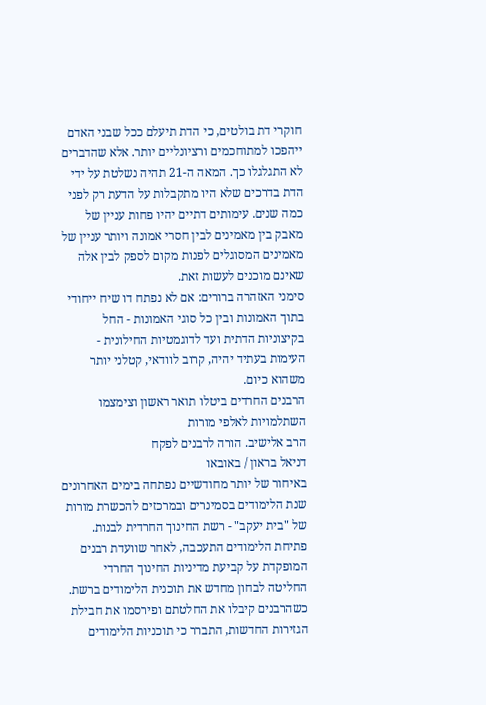חוקרי דת בולטים, כי הדת תיעלם ככל שבני האדם ייהפכו למתוחכמים ורציונליים יותר. אלא שהדברים לא התגלגלו כך. המאה ה-21 תהיה נשלטת על ידי הדת בדרכים שלא היו מתקבלות על הדעת רק לפני כמה שנים. עימותים דתיים יהיו פחות עניין של מאבק בין מאמינים לבין חסרי אמונה ויותר עניין של מאמינים המסוגלים לפנות מקום לספק לבין אלה שאינם מוכנים לעשות זאת.
סימני האזהרה ברורים: אם לא נפתח דו שיח ייחודי בתוך האמונות ובין כל סוגי האמונות - החל בקיצוניות הדתית ועד לדוגמטיות החילונית - העימות בעתיד יהיה, קרוב לוודאי, קטלני יותר משהוא כיום.
הרבנים החרדים ביטלו תואר ראשון וצימצמו השתלמויות לאלפי מורות
הרב אלישיב. הורה לרבנים לפקח
דניאל בראון / באובאו
באיחור של יותר מחודשיים נפתחה בימים האחרונים שנת הלימודים בסמינרים ובמרכזים להכשרת מורות של "בית יעקב" - רשת החינוך החרדית לבנות. פתיחת הלימודים התעכבה, לאחר שוועדת רבנים המופקדת על קביעת מדיניות החינוך החרדי החליטה לבחון מחדש את תוכנית הלימודים ברשת. כשהרבנים קיבלו את החלטתם ופירסמו את חבילת הגזירות החדשות, התברר כי תוכניות הלימודים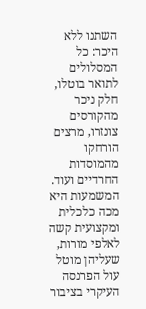השתנו ללא היכר: כל המסלולים לתואר בוטלו, חלק ניכר מהקורסים צונזרו, מרצים הורחקו מהמוסדות החרדיים ועוד.
המשמעות היא מכה כלכלית ומקצועית קשה לאלפי מורות, שעליהן מוטל עול הפרנסה העיקרי בציבור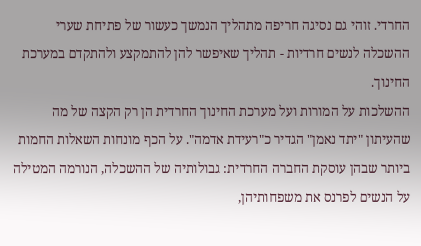החרדי. זוהי גם נסיגה חריפה מתהליך הנמשך כעשור של פתיחת שערי ההשכלה לנשים חרדיות - תהליך שאיפשר להן להתמקצע ולהתקדם במערכת החינוך.
ההשלכות על המורות ועל מערכת החינוך החרדית הן רק הקצה של מה שהעיתון "יתד נאמן" הגדיר כ"רעידת אדמה". על הכף מונחות השאלות החמות ביותר שבהן עוסקת החברה החרדית: גבולותיה של ההשכלה, הנורמה המטילה על הנשים לפרנס את משפחותיהן,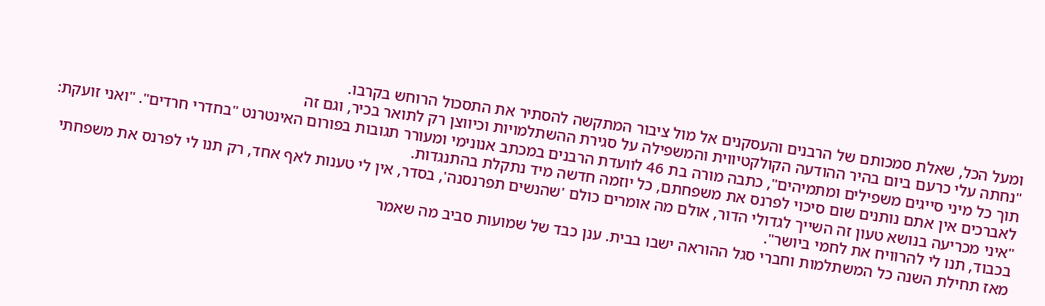ומעל הכל, שאלת סמכותם של הרבנים והעסקנים אל מול ציבור המתקשה להסתיר את התסכול הרוחש בקרבו.
"נחתה עלי כרעם ביום בהיר ההודעה הקולקטיווית והמשפילה על סגירת ההשתלמויות וכיווצן רק לתואר בכיר, וגם זה
תוך כל מיני סייגים משפילים ומתמיהים", כתבה מורה בת 46 לוועדת הרבנים במכתב אנונימי ומעורר תגובות בפורום האינטרנט "בחדרי חרדים". "ואני זועקת: לאברכים אין אתם נותנים שום סיכוי לפרנס את משפחתם, כל יוזמה חדשה מיד נתקלת בהתנגדות.
"איני מכריעה בנושא טעון זה השייך לגדולי הדור, אולם מה אומרים כולם 'שהנשים תפרנסנה', בסדר, אין לי טענות לאף אחד, רק תנו לי לפרנס את משפחתי בכבוד, תנו לי להרוויח את לחמי ביושר".
מאז תחילת השנה כל המשתלמות וחברי סגל ההוראה ישבו בבית. ענן כבד של שמועות סביב מה שאמר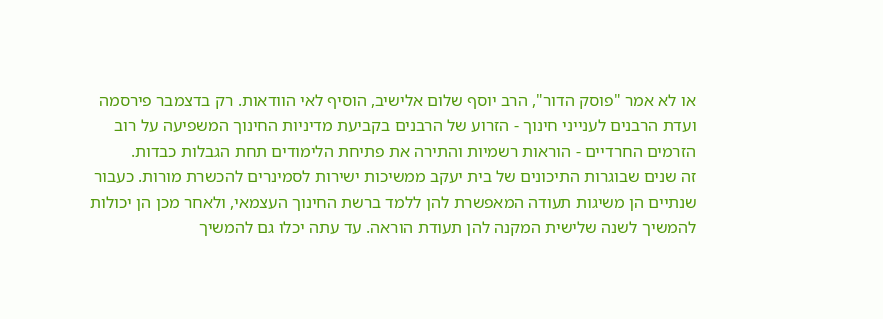או לא אמר "פוסק הדור", הרב יוסף שלום אלישיב, הוסיף לאי הוודאות. רק בדצמבר פירסמה ועדת הרבנים לענייני חינוך - הזרוע של הרבנים בקביעת מדיניות החינוך המשפיעה על רוב הזרמים החרדיים - הוראות רשמיות והתירה את פתיחת הלימודים תחת הגבלות כבדות.
זה שנים שבוגרות התיכונים של בית יעקב ממשיכות ישירות לסמינרים להכשרת מורות. כעבור שנתיים הן משיגות תעודה המאפשרת להן ללמד ברשת החינוך העצמאי, ולאחר מכן הן יכולות להמשיך לשנה שלישית המקנה להן תעודת הוראה. עד עתה יכלו גם להמשיך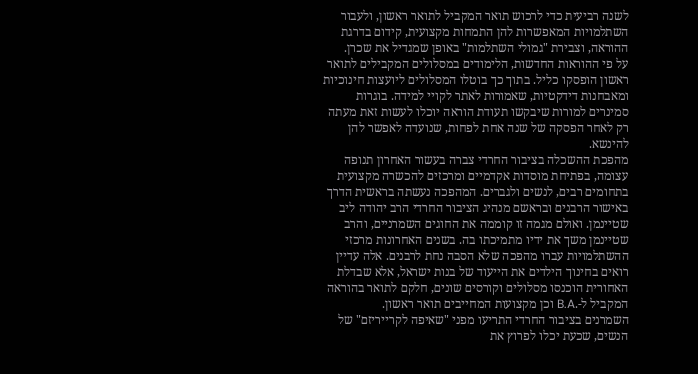לשנה רביעית כדי לרכוש תואר המקביל לתואר ראשון, ולעבור השתלמויות המאפשרות להן התמחות מקצועית, קידום בדרגת ההוראה, וצבירת "גמולי השתלמות" באופן שמגדיל את שכרן.
על פי ההוראות החדשות, הלימודים במסלולים המקבילים לתואר ראשון הופסקו כליל. בתוך כך בוטלו המסלולים ליועצות חינוכיות ומאבחנות דידקטיות, שאמורות לאתר לקויי למידה. בוגרות סמינרים למורות שיבקשו תעודת הוראה יוכלו לעשות זאת מעתה רק לאחר הפסקה של שנה אחת לפחות, שנועדה לאפשר להן להינשא.
מהפכת ההשכלה בציבור החרדי צברה בעשור האחרון תנופה עצומה, בפתיחת מוסדות אקדמיים ומרכזים להכשרה מקצועית בתחומים רבים, לנשים ולגברים. המהפכה נעשתה בראשית הדרך באישור הרבנים ובראשם מנהיג הציבור החרדי הרב יהודה ליב שטיינמן. ואולם מגמה זו קוממה את החוגים השמרניים, והרב שטיינמן משך את ידיו מתמיכתו בה. בשנים האחרונות מרכזי ההשתלמויות עברו מהפכה שלא הסבה נחת לרבנים. אלה עדיין רואים בחינוך הילדים את הייעוד של בנות ישראל, אלא שבדלת האחורית הוכנסו מסלולים וקורסים שונים, חלקם לתואר בהוראה המקביל ל-.B.A וכן מקצועות המחייבים תואר ראשון.
השמרנים בציבור החרדי התריעו מפני "שאיפה לקרייריזם" של הנשים, שכעת יכלו לפרוץ את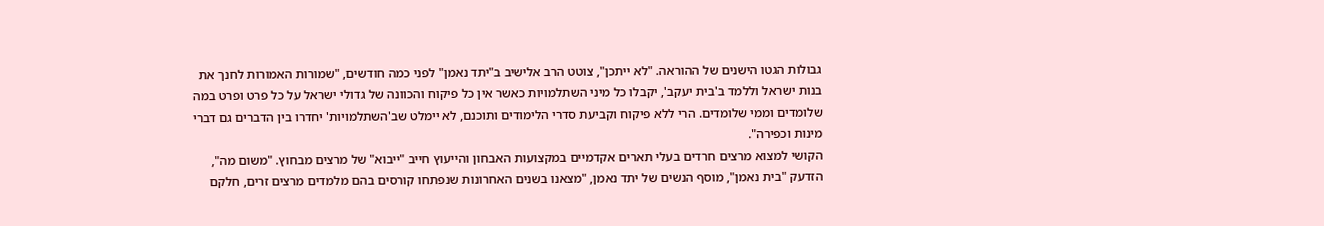גבולות הגטו הישנים של ההוראה. "לא ייתכן", צוטט הרב אלישיב ב"יתד נאמן" לפני כמה חודשים, "שמורות האמורות לחנך את בנות ישראל וללמד ב'בית יעקב', יקבלו כל מיני השתלמויות כאשר אין כל פיקוח והכוונה של גדולי ישראל על כל פרט ופרט במה שלומדים וממי שלומדים. הרי ללא פיקוח וקביעת סדרי הלימודים ותוכנם, לא יימלט שב'השתלמויות' יחדרו בין הדברים גם דברי מינות וכפירה".
הקושי למצוא מרצים חרדים בעלי תארים אקדמיים במקצועות האבחון והייעוץ חייב "ייבוא" של מרצים מבחוץ. "משום מה", הזדעק "בית נאמן", מוסף הנשים של יתד נאמן, "מצאנו בשנים האחרונות שנפתחו קורסים בהם מלמדים מרצים זרים, חלקם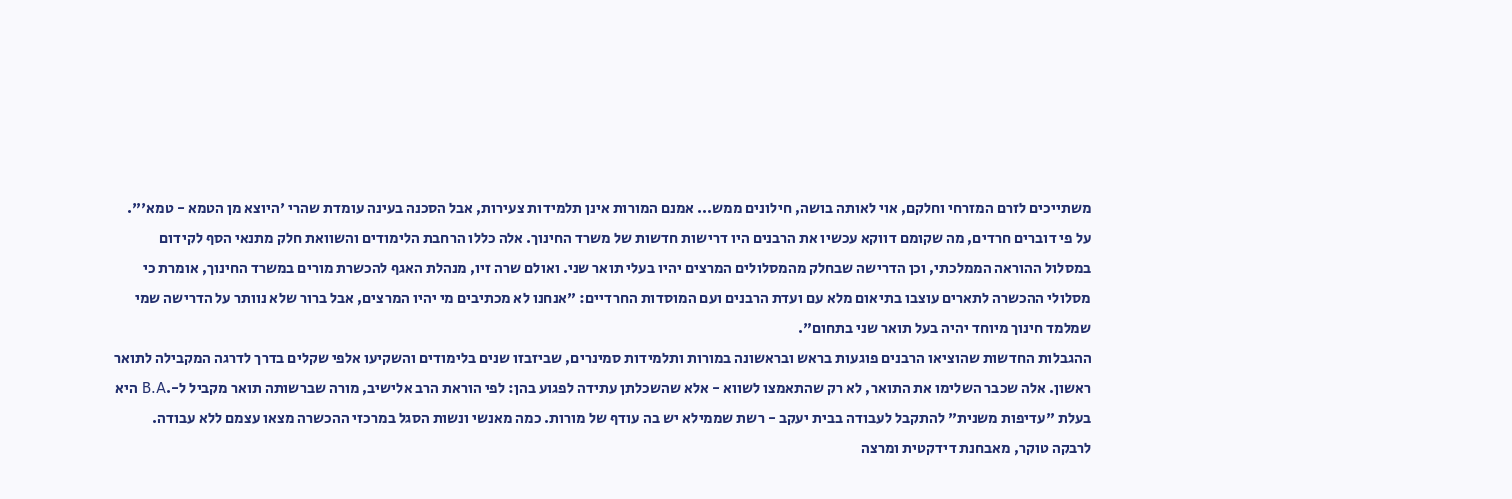משתייכים לזרם המזרחי וחלקם, אוי לאותה בושה, חילונים ממש... אמנם המורות אינן תלמידות צעירות, אבל הסכנה בעינה עומדת שהרי 'היוצא מן הטמא - טמא'".
על פי דוברים חרדים, מה שקומם דווקא עכשיו את הרבנים היו דרישות חדשות של משרד החינוך. אלה כללו הרחבת הלימודים והשוואת חלק מתנאי הסף לקידום במסלול ההוראה הממלכתי, וכן הדרישה שבחלק מהמסלולים המרצים יהיו בעלי תואר שני. ואולם שרה זיו, מנהלת האגף להכשרת מורים במשרד החינוך, אומרת כי מסלולי ההכשרה לתארים עוצבו בתיאום מלא עם ועדת הרבנים ועם המוסדות החרדיים: "אנחנו לא מכתיבים מי יהיו המרצים, אבל ברור שלא נוותר על הדרישה שמי שמלמד חינוך מיוחד יהיה בעל תואר שני בתחום".
ההגבלות החדשות שהוציאו הרבנים פוגעות בראש ובראשונה במורות ותלמידות סמינרים, שביזבזו שנים בלימודים והשקיעו אלפי שקלים בדרך לדרגה המקבילה לתואר ראשון. אלה שכבר השלימו את התואר, לא רק שהתאמצו לשווא - אלא שהשכלתן עתידה לפגוע בהן: לפי הוראת הרב אלישיב, מורה שברשותה תואר מקביל ל-.B.A היא בעלת "עדיפות משנית" להתקבל לעבודה בבית יעקב - רשת שממילא יש בה עודף של מורות. כמה מאנשי ונשות הסגל במרכזי ההכשרה מצאו עצמם ללא עבודה.
לרבקה טוקר, מאבחנת דידקטית ומרצה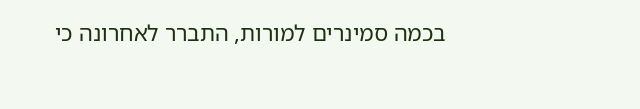בכמה סמינרים למורות, התברר לאחרונה כי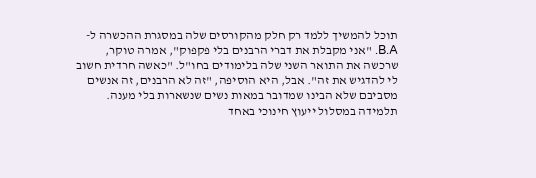תוכל להמשיך ללמד רק חלק מהקורסים שלה במסגרת ההכשרה ל-B.A. "אני מקבלת את דברי הרבנים בלי פקפוק", אמרה טוקר, שרכשה את התואר השני שלה בלימודים בחו"ל. "כאשה חרדית חשוב לי להדגיש את זה". אבל, היא הוסיפה, "זה לא הרבנים, זה אנשים מסביבם שלא הבינו שמדובר במאות נשים שנשארות בלי מענה.
תלמידה במסלול ייעוץ חינוכי באחד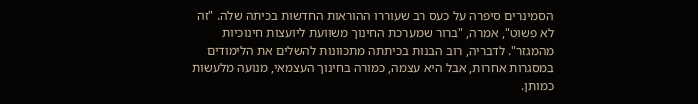הסמינרים סיפרה על כעס רב שעוררו ההוראות החדשות בכיתה שלה. "זה לא פשוט", אמרה, "ברור שמערכת החינוך משוועת ליועצות חינוכיות מהמגזר". לדבריה, רוב הבנות בכיתתה מתכוונות להשלים את הלימודים במסגרות אחרות, אבל היא עצמה, כמורה בחינוך העצמאי, מנועה מלעשות כמותן.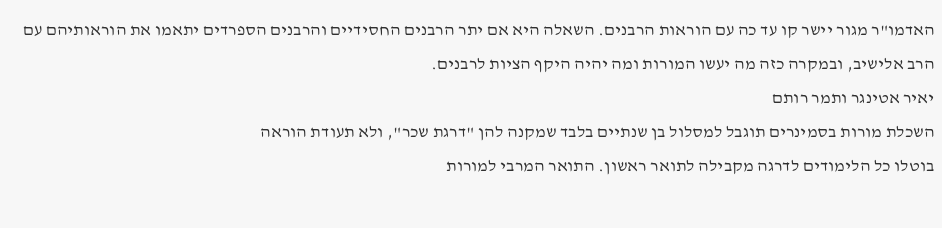האדמו"ר מגור יישר קו עד כה עם הוראות הרבנים. השאלה היא אם יתר הרבנים החסידיים והרבנים הספרדים יתאמו את הוראותיהם עם הרב אלישיב, ובמקרה כזה מה יעשו המורות ומה יהיה היקף הציות לרבנים.
יאיר אטינגר ותמר רותם
השכלת מורות בסמינרים תוגבל למסלול בן שנתיים בלבד שמקנה להן "דרגת שכר", ולא תעודת הוראה
בוטלו כל הלימודים לדרגה מקבילה לתואר ראשון. התואר המרבי למורות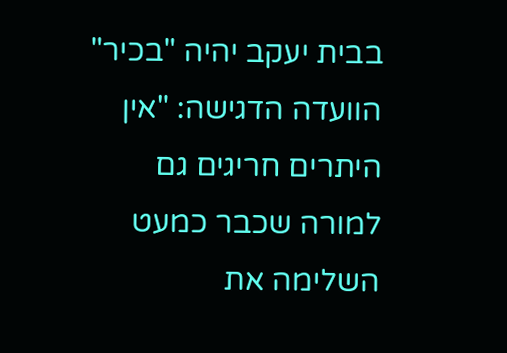בבית יעקב יהיה "בכיר"
הוועדה הדגישה: "אין היתרים חריגים גם למורה שכבר כמעט השלימה את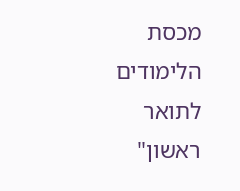מכסת הלימודים לתואר ראשון"